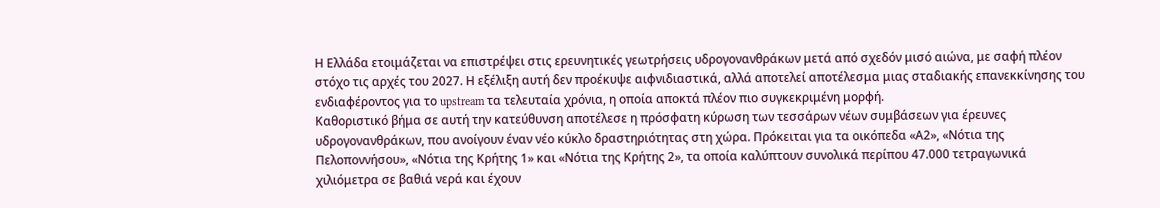Η Ελλάδα ετοιμάζεται να επιστρέψει στις ερευνητικές γεωτρήσεις υδρογονανθράκων μετά από σχεδόν μισό αιώνα, με σαφή πλέον στόχο τις αρχές του 2027. Η εξέλιξη αυτή δεν προέκυψε αιφνιδιαστικά, αλλά αποτελεί αποτέλεσμα μιας σταδιακής επανεκκίνησης του ενδιαφέροντος για το upstream τα τελευταία χρόνια, η οποία αποκτά πλέον πιο συγκεκριμένη μορφή.
Καθοριστικό βήμα σε αυτή την κατεύθυνση αποτέλεσε η πρόσφατη κύρωση των τεσσάρων νέων συμβάσεων για έρευνες υδρογονανθράκων, που ανοίγουν έναν νέο κύκλο δραστηριότητας στη χώρα. Πρόκειται για τα οικόπεδα «Α2», «Νότια της Πελοποννήσου», «Νότια της Κρήτης 1» και «Νότια της Κρήτης 2», τα οποία καλύπτουν συνολικά περίπου 47.000 τετραγωνικά χιλιόμετρα σε βαθιά νερά και έχουν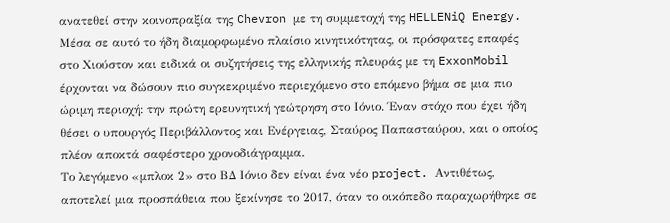ανατεθεί στην κοινοπραξία της Chevron με τη συμμετοχή της HELLENiQ Energy.
Μέσα σε αυτό το ήδη διαμορφωμένο πλαίσιο κινητικότητας, οι πρόσφατες επαφές στο Χιούστον και ειδικά οι συζητήσεις της ελληνικής πλευράς με τη ExxonMobil έρχονται να δώσουν πιο συγκεκριμένο περιεχόμενο στο επόμενο βήμα σε μια πιο ώριμη περιοχή: την πρώτη ερευνητική γεώτρηση στο Ιόνιο. Έναν στόχο που έχει ήδη θέσει ο υπουργός Περιβάλλοντος και Ενέργειας, Σταύρος Παπασταύρου, και ο οποίος πλέον αποκτά σαφέστερο χρονοδιάγραμμα.
Το λεγόμενο «μπλοκ 2» στο ΒΔ Ιόνιο δεν είναι ένα νέο project. Αντιθέτως, αποτελεί μια προσπάθεια που ξεκίνησε το 2017, όταν το οικόπεδο παραχωρήθηκε σε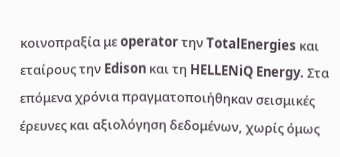κοινοπραξία με operator την TotalEnergies και εταίρους την Edison και τη HELLENiQ Energy. Στα επόμενα χρόνια πραγματοποιήθηκαν σεισμικές έρευνες και αξιολόγηση δεδομένων, χωρίς όμως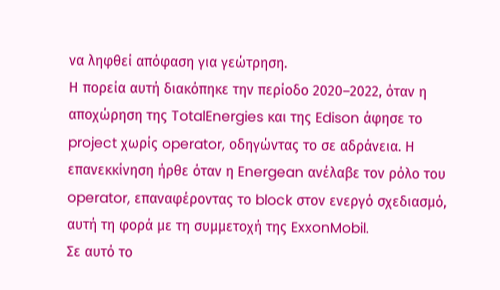να ληφθεί απόφαση για γεώτρηση.
Η πορεία αυτή διακόπηκε την περίοδο 2020–2022, όταν η αποχώρηση της TotalEnergies και της Edison άφησε το project χωρίς operator, οδηγώντας το σε αδράνεια. Η επανεκκίνηση ήρθε όταν η Energean ανέλαβε τον ρόλο του operator, επαναφέροντας το block στον ενεργό σχεδιασμό, αυτή τη φορά με τη συμμετοχή της ExxonMobil.
Σε αυτό το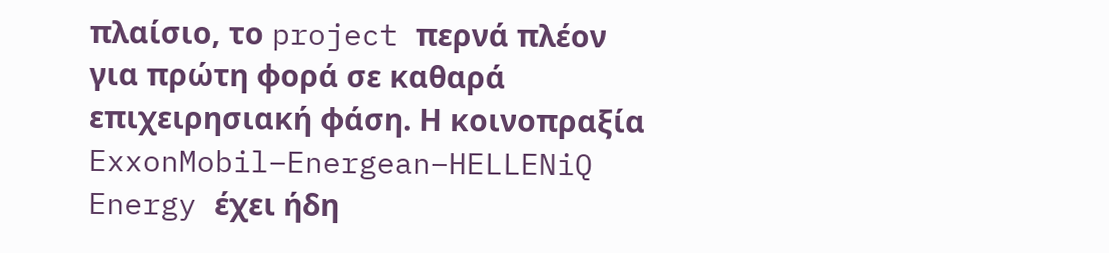πλαίσιο, το project περνά πλέον για πρώτη φορά σε καθαρά επιχειρησιακή φάση. Η κοινοπραξία ExxonMobil–Energean–HELLENiQ Energy έχει ήδη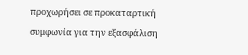προχωρήσει σε προκαταρτική συμφωνία για την εξασφάλιση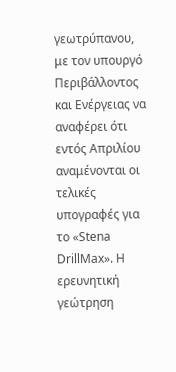γεωτρύπανου, με τον υπουργό Περιβάλλοντος και Ενέργειας να αναφέρει ότι εντός Απριλίου αναμένονται οι τελικές υπογραφές για το «Stena DrillMax». Η ερευνητική γεώτρηση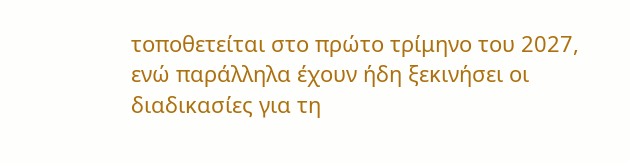τοποθετείται στο πρώτο τρίμηνο του 2027, ενώ παράλληλα έχουν ήδη ξεκινήσει οι διαδικασίες για τη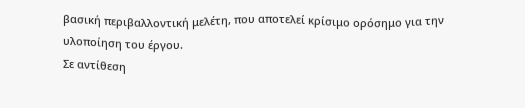βασική περιβαλλοντική μελέτη, που αποτελεί κρίσιμο ορόσημο για την υλοποίηση του έργου.
Σε αντίθεση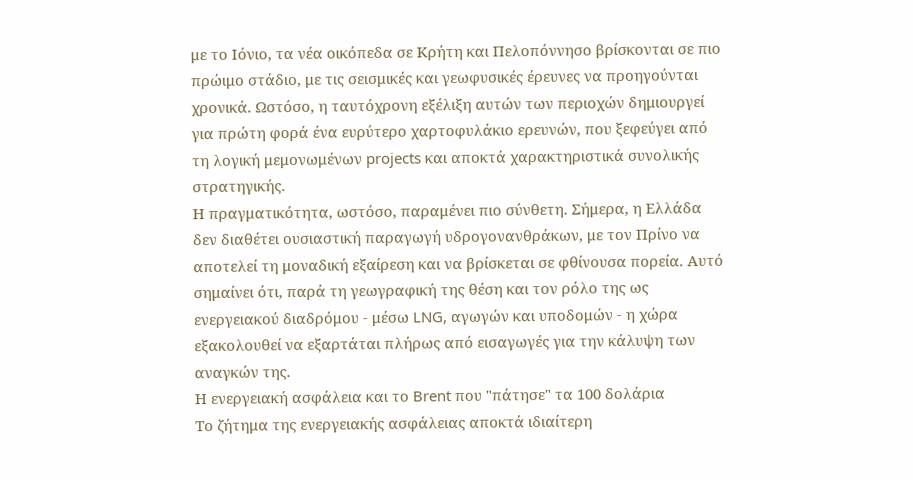με το Ιόνιο, τα νέα οικόπεδα σε Κρήτη και Πελοπόννησο βρίσκονται σε πιο πρώιμο στάδιο, με τις σεισμικές και γεωφυσικές έρευνες να προηγούνται χρονικά. Ωστόσο, η ταυτόχρονη εξέλιξη αυτών των περιοχών δημιουργεί για πρώτη φορά ένα ευρύτερο χαρτοφυλάκιο ερευνών, που ξεφεύγει από τη λογική μεμονωμένων projects και αποκτά χαρακτηριστικά συνολικής στρατηγικής.
Η πραγματικότητα, ωστόσο, παραμένει πιο σύνθετη. Σήμερα, η Ελλάδα δεν διαθέτει ουσιαστική παραγωγή υδρογονανθράκων, με τον Πρίνο να αποτελεί τη μοναδική εξαίρεση και να βρίσκεται σε φθίνουσα πορεία. Αυτό σημαίνει ότι, παρά τη γεωγραφική της θέση και τον ρόλο της ως ενεργειακού διαδρόμου - μέσω LNG, αγωγών και υποδομών - η χώρα εξακολουθεί να εξαρτάται πλήρως από εισαγωγές για την κάλυψη των αναγκών της.
Η ενεργειακή ασφάλεια και το Brent που "πάτησε" τα 100 δολάρια
Το ζήτημα της ενεργειακής ασφάλειας αποκτά ιδιαίτερη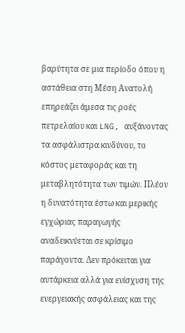βαρύτητα σε μια περίοδο όπου η αστάθεια στη Μέση Ανατολή επηρεάζει άμεσα τις ροές πετρελαίου και LNG, αυξάνοντας τα ασφάλιστρα κινδύνου, το κόστος μεταφοράς και τη μεταβλητότητα των τιμών. Πλέον η δυνατότητα έστω και μερικής εγχώριας παραγωγής αναδεικνύεται σε κρίσιμο παράγοντα. Δεν πρόκειται για αυτάρκεια αλλά για ενίσχυση της ενεργειακής ασφάλειας και της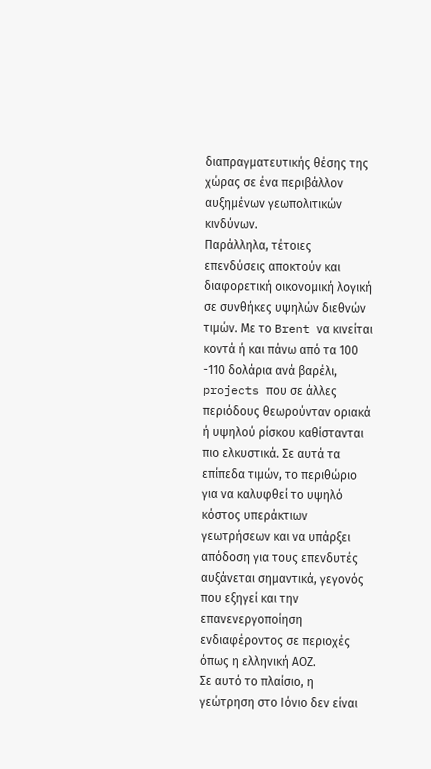διαπραγματευτικής θέσης της χώρας σε ένα περιβάλλον αυξημένων γεωπολιτικών κινδύνων.
Παράλληλα, τέτοιες επενδύσεις αποκτούν και διαφορετική οικονομική λογική σε συνθήκες υψηλών διεθνών τιμών. Με το Brent να κινείται κοντά ή και πάνω από τα 100 -110 δολάρια ανά βαρέλι, projects που σε άλλες περιόδους θεωρούνταν οριακά ή υψηλού ρίσκου καθίστανται πιο ελκυστικά. Σε αυτά τα επίπεδα τιμών, το περιθώριο για να καλυφθεί το υψηλό κόστος υπεράκτιων γεωτρήσεων και να υπάρξει απόδοση για τους επενδυτές αυξάνεται σημαντικά, γεγονός που εξηγεί και την επανενεργοποίηση ενδιαφέροντος σε περιοχές όπως η ελληνική ΑΟΖ.
Σε αυτό το πλαίσιο, η γεώτρηση στο Ιόνιο δεν είναι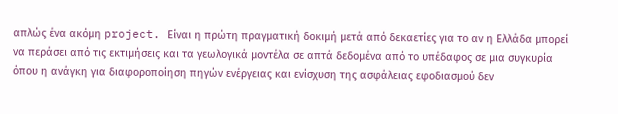απλώς ένα ακόμη project. Είναι η πρώτη πραγματική δοκιμή μετά από δεκαετίες για το αν η Ελλάδα μπορεί να περάσει από τις εκτιμήσεις και τα γεωλογικά μοντέλα σε απτά δεδομένα από το υπέδαφος σε μια συγκυρία όπου η ανάγκη για διαφοροποίηση πηγών ενέργειας και ενίσχυση της ασφάλειας εφοδιασμού δεν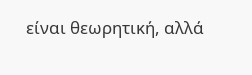είναι θεωρητική, αλλά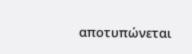αποτυπώνεται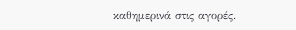καθημερινά στις αγορές.